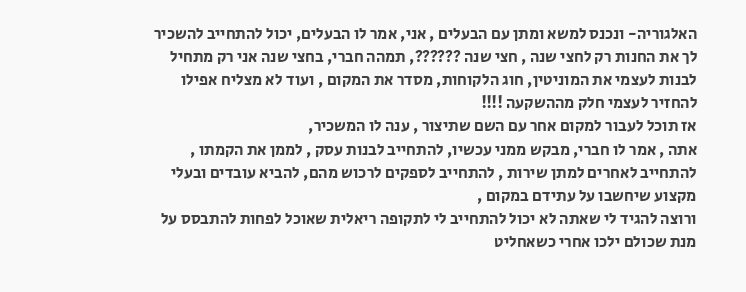האלגוריה- ונכנס למשא ומתן עם הבעלים , אני, אמר לו הבעלים, יכול להתחייב להשכיר לך את החנות רק לחצי שנה , חצי שנה ??????, תמהה חברי, בחצי שנה אני רק מתחיל לבנות לעצמי את המוניטין, חוג הלקוחות, מסדר את המקום , ועוד לא מצליח אפילו להחזיר לעצמי חלק מההשקעה !!!!
אז תוכל לעבור למקום אחר עם השם שתיצור , ענה לו המשכיר,
אתה , אמר לו חברי, מבקש ממני עכשיו, להתחייב לבנות עסק , לממן את הקמתו , להתחייב לאחרים למתן שירות , להתחייב לספקים לרכוש מהם, להביא עובדים ובעלי מקצוע שיחשבו על עתידם במקום ,
ורוצה להגיד לי שאתה לא יכול להתחייב לי לתקופה ריאלית שאוכל לפחות להתבסס על מנת שכולם ילכו אחרי כשאחליט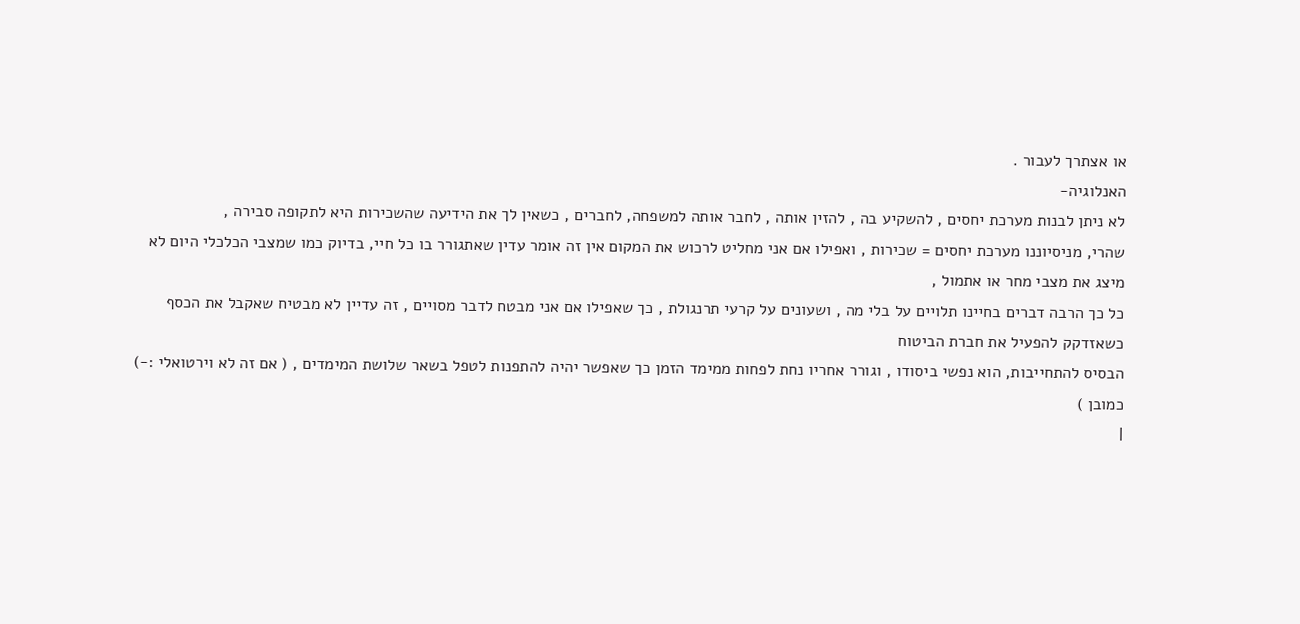או אצתרך לעבור .
האנלוגיה-
לא ניתן לבנות מערכת יחסים , להשקיע בה , להזין אותה , לחבר אותה למשפחה, לחברים , כשאין לך את הידיעה שהשכירות היא לתקופה סבירה ,
שהרי, מניסיוננו מערכת יחסים = שכירות , ואפילו אם אני מחליט לרכוש את המקום אין זה אומר עדין שאתגורר בו כל חיי, בדיוק כמו שמצבי הכלכלי היום לא מיצג את מצבי מחר או אתמול ,
כל כך הרבה דברים בחיינו תלויים על בלי מה , ושעונים על קרעי תרנגולת , כך שאפילו אם אני מבטח לדבר מסויים , זה עדיין לא מבטיח שאקבל את הכסף כשאזדקק להפעיל את חברת הביטוח
הבסיס להתחייבות, הוא נפשי ביסודו , וגורר אחריו נחת לפחות ממימד הזמן כך שאפשר יהיה להתפנות לטפל בשאר שלושת המימדים , ( אם זה לא וירטואלי :-) כמובן )
|